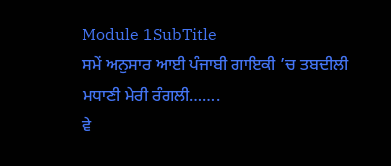Module 1SubTitle
ਸਮੇਂ ਅਨੁਸਾਰ ਆਈ ਪੰਜਾਬੀ ਗਾਇਕੀ ’ਚ ਤਬਦੀਲੀ
ਮਧਾਣੀ ਮੇਰੀ ਰੰਗਲੀ…….
ਵੇ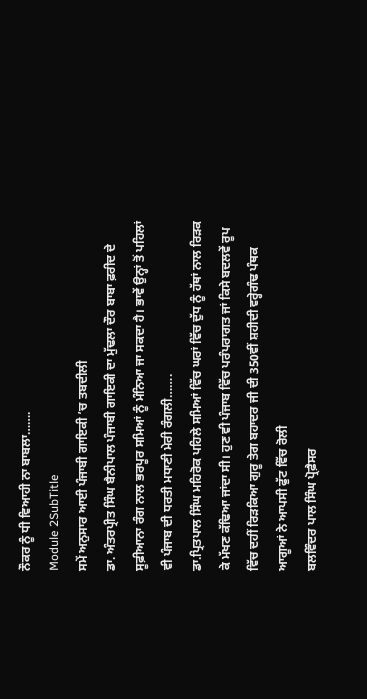ਨੌਕਰ ਨੂੰ ਧੀ ਵਿਆਹੀ ਨਾ ਬਾਬਲਾ…….
Module 2SubTitle
ਸਮੇਂ ਅਨੁਸਾਰ ਆਈ ਪੰਜਾਬੀ ਗਾਇਕੀ ’ਚ ਤਬਦੀਲੀ
ਡਾ. ਅੰਤਰਪ੍ਰੀਤ ਸਿੰਘ ਬੈਨੀਪਾਲ ਪੰਜਾਬੀ ਗਾਇਕੀ ਦਾ ਮੁੱਢਲਾ ਦੌਰ ਬਾਬਾ ਫ਼ਰੀਦ ਦੇ ਸੂਫ਼ੀਆਨਾ ਰੰਗ ਨਾਲ ਭਰਪੂਰ ਸਮਿਆਂ ਨੂੰ ਮੰਨਿਆ ਜਾ ਸਕਦਾ ਹੈ। ਭਾਵੇਂ ਉਨ੍ਹਾਂ ਤੋਂ ਪਹਿਲਾਂ ਵੀ ਪੰਜਾਬ ਦੀ ਧਰਤੀ ਮਧਾਣੀ ਮੇਰੀ ਰੰਗਲੀ…….
ਡਾ.ਪ੍ਰਿਤਪਾਲ ਸਿੰਘ ਮਹਿਰੋਕ ਪਹਿਲੇ ਸਮਿਆਂ ਵਿੱਚ ਘਰਾਂ ਵਿੱਚ ਦੁੱਧ ਨੂੰ ਹੱਥਾਂ ਨਾਲ ਰਿੜਕ ਕੇ ਮੱਖਣ ਕੱਢਿਆ ਜਾਂਦਾ ਸੀ। ਹੁਣ ਵੀ ਪੰਜਾਬ ਵਿੱਚ ਪਰੰਪਰਾਗਤ ਜਾਂ ਕਿਸੇ ਬਦਲਵੇਂ ਰੂਪ ਵਿੱਚ ਦਹੀਂ ਰਿੜਕਿਆ ਗੁਰੂ ਤੇਗ ਬਹਾਦਰ ਜੀ ਦੀ 350ਵੀਂ ਸ਼ਹੀਦੀ ਵਰ੍ਹੇਗੰਢ ਪੰਥਕ ਆਗੂਆਂ ਨੇ ਆਪਸੀ ਫੁੱਟ ਵਿੱਚ ਰੋਲੀ
ਬਲਵਿੰਦਰ ਪਾਲ ਸਿੰਘ ਪ੍ਰੋਫ਼ੈਸਰ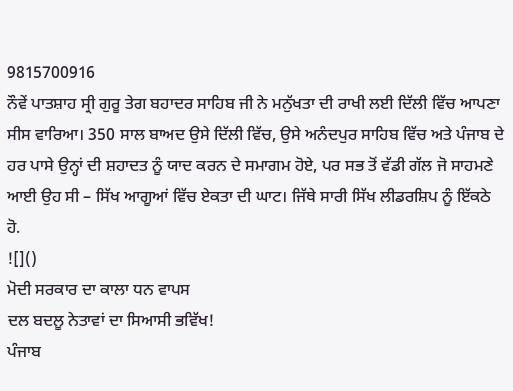9815700916
ਨੌਵੇਂ ਪਾਤਸ਼ਾਹ ਸ੍ਰੀ ਗੁਰੂ ਤੇਗ ਬਹਾਦਰ ਸਾਹਿਬ ਜੀ ਨੇ ਮਨੁੱਖਤਾ ਦੀ ਰਾਖੀ ਲਈ ਦਿੱਲੀ ਵਿੱਚ ਆਪਣਾ ਸੀਸ ਵਾਰਿਆ। 350 ਸਾਲ ਬਾਅਦ ਉਸੇ ਦਿੱਲੀ ਵਿੱਚ, ਉਸੇ ਅਨੰਦਪੁਰ ਸਾਹਿਬ ਵਿੱਚ ਅਤੇ ਪੰਜਾਬ ਦੇ ਹਰ ਪਾਸੇ ਉਨ੍ਹਾਂ ਦੀ ਸ਼ਹਾਦਤ ਨੂੰ ਯਾਦ ਕਰਨ ਦੇ ਸਮਾਗਮ ਹੋਏ, ਪਰ ਸਭ ਤੋਂ ਵੱਡੀ ਗੱਲ ਜੋ ਸਾਹਮਣੇ ਆਈ ਉਹ ਸੀ – ਸਿੱਖ ਆਗੂਆਂ ਵਿੱਚ ਏਕਤਾ ਦੀ ਘਾਟ। ਜਿੱਥੇ ਸਾਰੀ ਸਿੱਖ ਲੀਡਰਸ਼ਿਪ ਨੂੰ ਇੱਕਠੇ ਹੋ.
![]()
ਮੋਦੀ ਸਰਕਾਰ ਦਾ ਕਾਲਾ ਧਨ ਵਾਪਸ
ਦਲ ਬਦਲੂ ਨੇਤਾਵਾਂ ਦਾ ਸਿਆਸੀ ਭਵਿੱਖ!
ਪੰਜਾਬ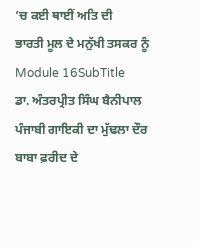’ਚ ਕਈ ਥਾਈਂ ਅਤਿ ਦੀ
ਭਾਰਤੀ ਮੂਲ ਦੇ ਮਨੁੱਖੀ ਤਸਕਰ ਨੂੰ
Module 16SubTitle
ਡਾ. ਅੰਤਰਪ੍ਰੀਤ ਸਿੰਘ ਬੈਨੀਪਾਲ
ਪੰਜਾਬੀ ਗਾਇਕੀ ਦਾ ਮੁੱਢਲਾ ਦੌਰ ਬਾਬਾ ਫ਼ਰੀਦ ਦੇ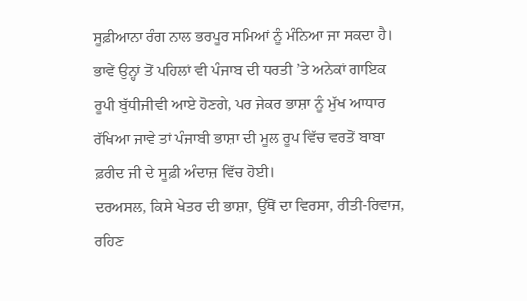ਸੂਫ਼ੀਆਨਾ ਰੰਗ ਨਾਲ ਭਰਪੂਰ ਸਮਿਆਂ ਨੂੰ ਮੰਨਿਆ ਜਾ ਸਕਦਾ ਹੈ। ਭਾਵੇਂ ਉਨ੍ਹਾਂ ਤੋਂ ਪਹਿਲਾਂ ਵੀ ਪੰਜਾਬ ਦੀ ਧਰਤੀ ’ਤੇ ਅਨੇਕਾਂ ਗਾਇਕ ਰੂਪੀ ਬੁੱਧੀਜੀਵੀ ਆਏ ਹੋਣਗੇ, ਪਰ ਜੇਕਰ ਭਾਸ਼ਾ ਨੂੰ ਮੁੱਖ ਆਧਾਰ ਰੱਖਿਆ ਜਾਵੇ ਤਾਂ ਪੰਜਾਬੀ ਭਾਸ਼ਾ ਦੀ ਮੂਲ ਰੂਪ ਵਿੱਚ ਵਰਤੋਂ ਬਾਬਾ ਫ਼ਰੀਦ ਜੀ ਦੇ ਸੂਫ਼ੀ ਅੰਦਾਜ਼ ਵਿੱਚ ਹੋਈ।
ਦਰਅਸਲ, ਕਿਸੇ ਖੇਤਰ ਦੀ ਭਾਸ਼ਾ, ਉੱਥੋਂ ਦਾ ਵਿਰਸਾ, ਰੀਤੀ-ਰਿਵਾਜ, ਰਹਿਣ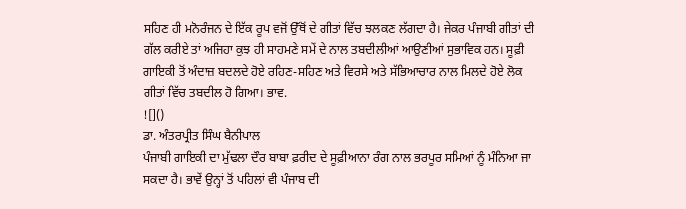ਸਹਿਣ ਹੀ ਮਨੋਰੰਜਨ ਦੇ ਇੱਕ ਰੂਪ ਵਜੋਂ ਉੱਥੋਂ ਦੇ ਗੀਤਾਂ ਵਿੱਚ ਝਲਕਣ ਲੱਗਦਾ ਹੈ। ਜੇਕਰ ਪੰਜਾਬੀ ਗੀਤਾਂ ਦੀ ਗੱਲ ਕਰੀਏ ਤਾਂ ਅਜਿਹਾ ਕੁਝ ਹੀ ਸਾਹਮਣੇ ਸਮੇਂ ਦੇ ਨਾਲ ਤਬਦੀਲੀਆਂ ਆਉਣੀਆਂ ਸੁਭਾਵਿਕ ਹਨ। ਸੂਫ਼ੀ ਗਾਇਕੀ ਤੋਂ ਅੰਦਾਜ਼ ਬਦਲਦੇ ਹੋਏ ਰਹਿਣ-ਸਹਿਣ ਅਤੇ ਵਿਰਸੇ ਅਤੇ ਸੱਭਿਆਚਾਰ ਨਾਲ ਮਿਲਦੇ ਹੋਏ ਲੋਕ ਗੀਤਾਂ ਵਿੱਚ ਤਬਦੀਲ ਹੋ ਗਿਆ। ਭਾਵ.
![]()
ਡਾ. ਅੰਤਰਪ੍ਰੀਤ ਸਿੰਘ ਬੈਨੀਪਾਲ
ਪੰਜਾਬੀ ਗਾਇਕੀ ਦਾ ਮੁੱਢਲਾ ਦੌਰ ਬਾਬਾ ਫ਼ਰੀਦ ਦੇ ਸੂਫ਼ੀਆਨਾ ਰੰਗ ਨਾਲ ਭਰਪੂਰ ਸਮਿਆਂ ਨੂੰ ਮੰਨਿਆ ਜਾ ਸਕਦਾ ਹੈ। ਭਾਵੇਂ ਉਨ੍ਹਾਂ ਤੋਂ ਪਹਿਲਾਂ ਵੀ ਪੰਜਾਬ ਦੀ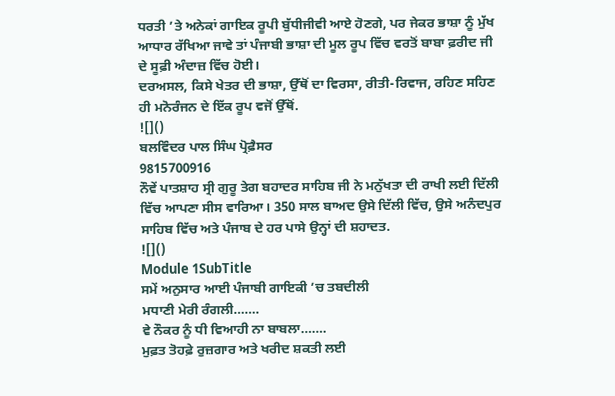ਧਰਤੀ ’ਤੇ ਅਨੇਕਾਂ ਗਾਇਕ ਰੂਪੀ ਬੁੱਧੀਜੀਵੀ ਆਏ ਹੋਣਗੇ, ਪਰ ਜੇਕਰ ਭਾਸ਼ਾ ਨੂੰ ਮੁੱਖ ਆਧਾਰ ਰੱਖਿਆ ਜਾਵੇ ਤਾਂ ਪੰਜਾਬੀ ਭਾਸ਼ਾ ਦੀ ਮੂਲ ਰੂਪ ਵਿੱਚ ਵਰਤੋਂ ਬਾਬਾ ਫ਼ਰੀਦ ਜੀ ਦੇ ਸੂਫ਼ੀ ਅੰਦਾਜ਼ ਵਿੱਚ ਹੋਈ।
ਦਰਅਸਲ, ਕਿਸੇ ਖੇਤਰ ਦੀ ਭਾਸ਼ਾ, ਉੱਥੋਂ ਦਾ ਵਿਰਸਾ, ਰੀਤੀ-ਰਿਵਾਜ, ਰਹਿਣ ਸਹਿਣ ਹੀ ਮਨੋਰੰਜਨ ਦੇ ਇੱਕ ਰੂਪ ਵਜੋਂ ਉੱਥੋਂ.
![]()
ਬਲਵਿੰਦਰ ਪਾਲ ਸਿੰਘ ਪ੍ਰੋਫ਼ੈਸਰ
9815700916
ਨੌਵੇਂ ਪਾਤਸ਼ਾਹ ਸ੍ਰੀ ਗੁਰੂ ਤੇਗ ਬਹਾਦਰ ਸਾਹਿਬ ਜੀ ਨੇ ਮਨੁੱਖਤਾ ਦੀ ਰਾਖੀ ਲਈ ਦਿੱਲੀ ਵਿੱਚ ਆਪਣਾ ਸੀਸ ਵਾਰਿਆ। 350 ਸਾਲ ਬਾਅਦ ਉਸੇ ਦਿੱਲੀ ਵਿੱਚ, ਉਸੇ ਅਨੰਦਪੁਰ ਸਾਹਿਬ ਵਿੱਚ ਅਤੇ ਪੰਜਾਬ ਦੇ ਹਰ ਪਾਸੇ ਉਨ੍ਹਾਂ ਦੀ ਸ਼ਹਾਦਤ.
![]()
Module 1SubTitle
ਸਮੇਂ ਅਨੁਸਾਰ ਆਈ ਪੰਜਾਬੀ ਗਾਇਕੀ ’ਚ ਤਬਦੀਲੀ
ਮਧਾਣੀ ਮੇਰੀ ਰੰਗਲੀ…….
ਵੇ ਨੌਕਰ ਨੂੰ ਧੀ ਵਿਆਹੀ ਨਾ ਬਾਬਲਾ…….
ਮੁਫ਼ਤ ਤੋਹਫ਼ੇ ਰੁਜ਼ਗਾਰ ਅਤੇ ਖਰੀਦ ਸ਼ਕਤੀ ਲਈ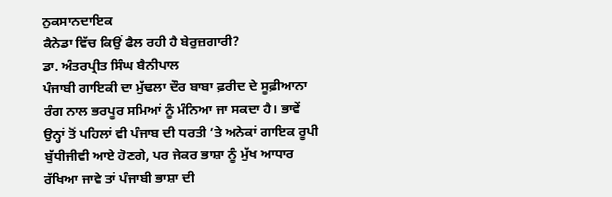ਨੁਕਸਾਨਦਾਇਕ
ਕੈਨੇਡਾ ਵਿੱਚ ਕਿਉਂ ਫੈਲ ਰਹੀ ਹੈ ਬੇਰੁਜ਼ਗਾਰੀ?
ਡਾ. ਅੰਤਰਪ੍ਰੀਤ ਸਿੰਘ ਬੈਨੀਪਾਲ
ਪੰਜਾਬੀ ਗਾਇਕੀ ਦਾ ਮੁੱਢਲਾ ਦੌਰ ਬਾਬਾ ਫ਼ਰੀਦ ਦੇ ਸੂਫ਼ੀਆਨਾ ਰੰਗ ਨਾਲ ਭਰਪੂਰ ਸਮਿਆਂ ਨੂੰ ਮੰਨਿਆ ਜਾ ਸਕਦਾ ਹੈ। ਭਾਵੇਂ ਉਨ੍ਹਾਂ ਤੋਂ ਪਹਿਲਾਂ ਵੀ ਪੰਜਾਬ ਦੀ ਧਰਤੀ ’ਤੇ ਅਨੇਕਾਂ ਗਾਇਕ ਰੂਪੀ ਬੁੱਧੀਜੀਵੀ ਆਏ ਹੋਣਗੇ, ਪਰ ਜੇਕਰ ਭਾਸ਼ਾ ਨੂੰ ਮੁੱਖ ਆਧਾਰ ਰੱਖਿਆ ਜਾਵੇ ਤਾਂ ਪੰਜਾਬੀ ਭਾਸ਼ਾ ਦੀ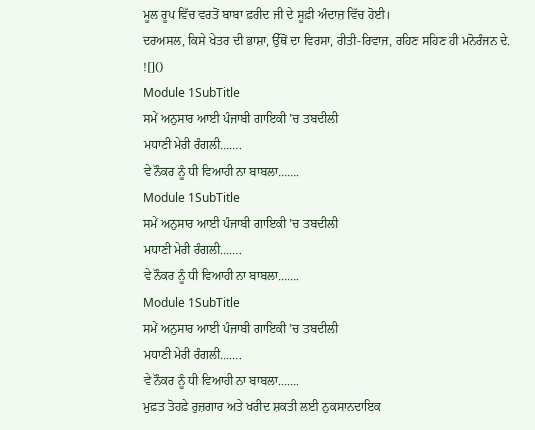ਮੂਲ ਰੂਪ ਵਿੱਚ ਵਰਤੋਂ ਬਾਬਾ ਫ਼ਰੀਦ ਜੀ ਦੇ ਸੂਫ਼ੀ ਅੰਦਾਜ਼ ਵਿੱਚ ਹੋਈ।
ਦਰਅਸਲ, ਕਿਸੇ ਖੇਤਰ ਦੀ ਭਾਸ਼ਾ, ਉੱਥੋਂ ਦਾ ਵਿਰਸਾ, ਰੀਤੀ-ਰਿਵਾਜ, ਰਹਿਣ ਸਹਿਣ ਹੀ ਮਨੋਰੰਜਨ ਦੇ.
![]()
Module 1SubTitle
ਸਮੇਂ ਅਨੁਸਾਰ ਆਈ ਪੰਜਾਬੀ ਗਾਇਕੀ ’ਚ ਤਬਦੀਲੀ
ਮਧਾਣੀ ਮੇਰੀ ਰੰਗਲੀ…….
ਵੇ ਨੌਕਰ ਨੂੰ ਧੀ ਵਿਆਹੀ ਨਾ ਬਾਬਲਾ…….
Module 1SubTitle
ਸਮੇਂ ਅਨੁਸਾਰ ਆਈ ਪੰਜਾਬੀ ਗਾਇਕੀ ’ਚ ਤਬਦੀਲੀ
ਮਧਾਣੀ ਮੇਰੀ ਰੰਗਲੀ…….
ਵੇ ਨੌਕਰ ਨੂੰ ਧੀ ਵਿਆਹੀ ਨਾ ਬਾਬਲਾ…….
Module 1SubTitle
ਸਮੇਂ ਅਨੁਸਾਰ ਆਈ ਪੰਜਾਬੀ ਗਾਇਕੀ ’ਚ ਤਬਦੀਲੀ
ਮਧਾਣੀ ਮੇਰੀ ਰੰਗਲੀ…….
ਵੇ ਨੌਕਰ ਨੂੰ ਧੀ ਵਿਆਹੀ ਨਾ ਬਾਬਲਾ…….
ਮੁਫ਼ਤ ਤੋਹਫ਼ੇ ਰੁਜ਼ਗਾਰ ਅਤੇ ਖਰੀਦ ਸ਼ਕਤੀ ਲਈ ਨੁਕਸਾਨਦਾਇਕ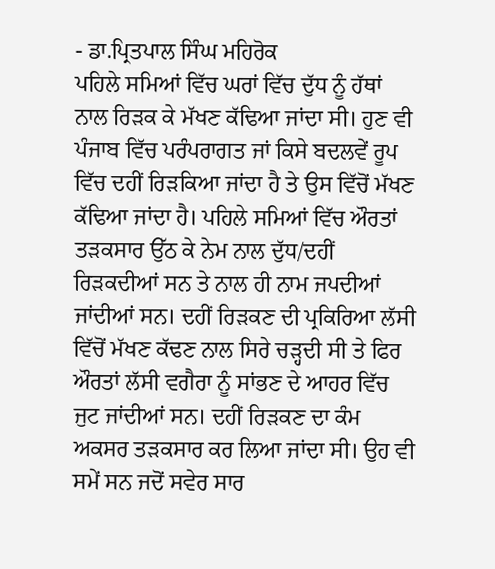- ਡਾ.ਪ੍ਰਿਤਪਾਲ ਸਿੰਘ ਮਹਿਰੋਕ
ਪਹਿਲੇ ਸਮਿਆਂ ਵਿੱਚ ਘਰਾਂ ਵਿੱਚ ਦੁੱਧ ਨੂੰ ਹੱਥਾਂ ਨਾਲ ਰਿੜਕ ਕੇ ਮੱਖਣ ਕੱਢਿਆ ਜਾਂਦਾ ਸੀ। ਹੁਣ ਵੀ ਪੰਜਾਬ ਵਿੱਚ ਪਰੰਪਰਾਗਤ ਜਾਂ ਕਿਸੇ ਬਦਲਵੇਂ ਰੂਪ ਵਿੱਚ ਦਹੀਂ ਰਿੜਕਿਆ ਜਾਂਦਾ ਹੈ ਤੇ ਉਸ ਵਿੱਚੋਂ ਮੱਖਣ ਕੱਢਿਆ ਜਾਂਦਾ ਹੈ। ਪਹਿਲੇ ਸਮਿਆਂ ਵਿੱਚ ਔਰਤਾਂ ਤੜਕਸਾਰ ਉੱਠ ਕੇ ਨੇਮ ਨਾਲ ਦੁੱਧ/ਦਹੀਂ ਰਿੜਕਦੀਆਂ ਸਨ ਤੇ ਨਾਲ ਹੀ ਨਾਮ ਜਪਦੀਆਂ ਜਾਂਦੀਆਂ ਸਨ। ਦਹੀਂ ਰਿੜਕਣ ਦੀ ਪ੍ਰਕਿਰਿਆ ਲੱਸੀ ਵਿੱਚੋਂ ਮੱਖਣ ਕੱਢਣ ਨਾਲ ਸਿਰੇ ਚੜ੍ਹਦੀ ਸੀ ਤੇ ਫਿਰ ਔਰਤਾਂ ਲੱਸੀ ਵਗੈਰਾ ਨੂੰ ਸਾਂਭਣ ਦੇ ਆਹਰ ਵਿੱਚ ਜੁਟ ਜਾਂਦੀਆਂ ਸਨ। ਦਹੀਂ ਰਿੜਕਣ ਦਾ ਕੰਮ ਅਕਸਰ ਤੜਕਸਾਰ ਕਰ ਲਿਆ ਜਾਂਦਾ ਸੀ। ਉਹ ਵੀ ਸਮੇਂ ਸਨ ਜਦੋਂ ਸਵੇਰ ਸਾਰ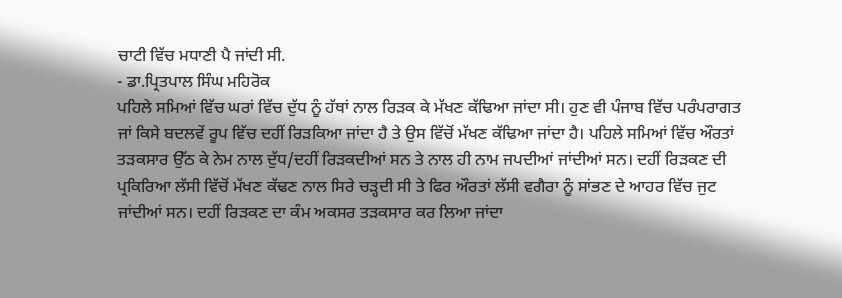ਚਾਟੀ ਵਿੱਚ ਮਧਾਣੀ ਪੈ ਜਾਂਦੀ ਸੀ.
- ਡਾ.ਪ੍ਰਿਤਪਾਲ ਸਿੰਘ ਮਹਿਰੋਕ
ਪਹਿਲੇ ਸਮਿਆਂ ਵਿੱਚ ਘਰਾਂ ਵਿੱਚ ਦੁੱਧ ਨੂੰ ਹੱਥਾਂ ਨਾਲ ਰਿੜਕ ਕੇ ਮੱਖਣ ਕੱਢਿਆ ਜਾਂਦਾ ਸੀ। ਹੁਣ ਵੀ ਪੰਜਾਬ ਵਿੱਚ ਪਰੰਪਰਾਗਤ ਜਾਂ ਕਿਸੇ ਬਦਲਵੇਂ ਰੂਪ ਵਿੱਚ ਦਹੀਂ ਰਿੜਕਿਆ ਜਾਂਦਾ ਹੈ ਤੇ ਉਸ ਵਿੱਚੋਂ ਮੱਖਣ ਕੱਢਿਆ ਜਾਂਦਾ ਹੈ। ਪਹਿਲੇ ਸਮਿਆਂ ਵਿੱਚ ਔਰਤਾਂ ਤੜਕਸਾਰ ਉੱਠ ਕੇ ਨੇਮ ਨਾਲ ਦੁੱਧ/ਦਹੀਂ ਰਿੜਕਦੀਆਂ ਸਨ ਤੇ ਨਾਲ ਹੀ ਨਾਮ ਜਪਦੀਆਂ ਜਾਂਦੀਆਂ ਸਨ। ਦਹੀਂ ਰਿੜਕਣ ਦੀ ਪ੍ਰਕਿਰਿਆ ਲੱਸੀ ਵਿੱਚੋਂ ਮੱਖਣ ਕੱਢਣ ਨਾਲ ਸਿਰੇ ਚੜ੍ਹਦੀ ਸੀ ਤੇ ਫਿਰ ਔਰਤਾਂ ਲੱਸੀ ਵਗੈਰਾ ਨੂੰ ਸਾਂਭਣ ਦੇ ਆਹਰ ਵਿੱਚ ਜੁਟ ਜਾਂਦੀਆਂ ਸਨ। ਦਹੀਂ ਰਿੜਕਣ ਦਾ ਕੰਮ ਅਕਸਰ ਤੜਕਸਾਰ ਕਰ ਲਿਆ ਜਾਂਦਾ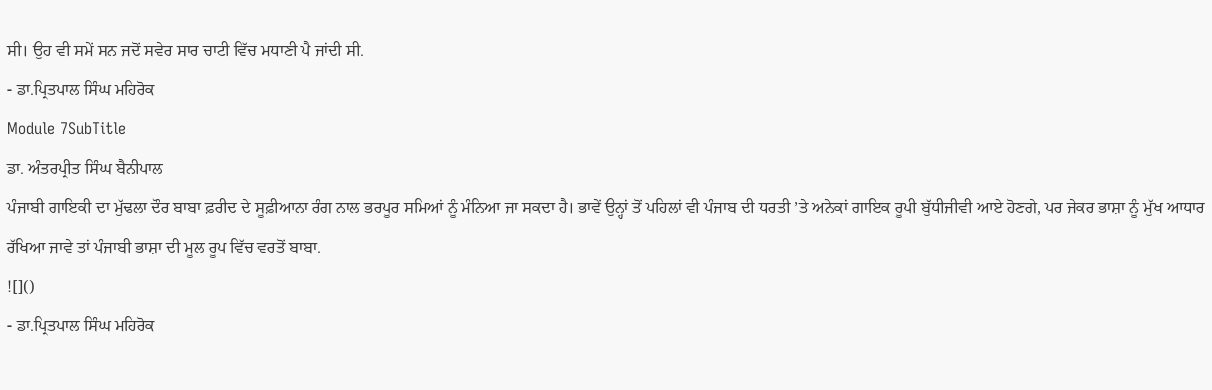ਸੀ। ਉਹ ਵੀ ਸਮੇਂ ਸਨ ਜਦੋਂ ਸਵੇਰ ਸਾਰ ਚਾਟੀ ਵਿੱਚ ਮਧਾਣੀ ਪੈ ਜਾਂਦੀ ਸੀ.
- ਡਾ.ਪ੍ਰਿਤਪਾਲ ਸਿੰਘ ਮਹਿਰੋਕ
Module 7SubTitle
ਡਾ. ਅੰਤਰਪ੍ਰੀਤ ਸਿੰਘ ਬੈਨੀਪਾਲ
ਪੰਜਾਬੀ ਗਾਇਕੀ ਦਾ ਮੁੱਢਲਾ ਦੌਰ ਬਾਬਾ ਫ਼ਰੀਦ ਦੇ ਸੂਫ਼ੀਆਨਾ ਰੰਗ ਨਾਲ ਭਰਪੂਰ ਸਮਿਆਂ ਨੂੰ ਮੰਨਿਆ ਜਾ ਸਕਦਾ ਹੈ। ਭਾਵੇਂ ਉਨ੍ਹਾਂ ਤੋਂ ਪਹਿਲਾਂ ਵੀ ਪੰਜਾਬ ਦੀ ਧਰਤੀ ’ਤੇ ਅਨੇਕਾਂ ਗਾਇਕ ਰੂਪੀ ਬੁੱਧੀਜੀਵੀ ਆਏ ਹੋਣਗੇ, ਪਰ ਜੇਕਰ ਭਾਸ਼ਾ ਨੂੰ ਮੁੱਖ ਆਧਾਰ ਰੱਖਿਆ ਜਾਵੇ ਤਾਂ ਪੰਜਾਬੀ ਭਾਸ਼ਾ ਦੀ ਮੂਲ ਰੂਪ ਵਿੱਚ ਵਰਤੋਂ ਬਾਬਾ.
![]()
- ਡਾ.ਪ੍ਰਿਤਪਾਲ ਸਿੰਘ ਮਹਿਰੋਕ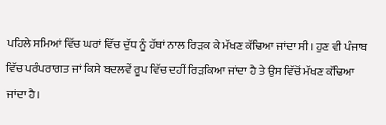ਪਹਿਲੇ ਸਮਿਆਂ ਵਿੱਚ ਘਰਾਂ ਵਿੱਚ ਦੁੱਧ ਨੂੰ ਹੱਥਾਂ ਨਾਲ ਰਿੜਕ ਕੇ ਮੱਖਣ ਕੱਢਿਆ ਜਾਂਦਾ ਸੀ। ਹੁਣ ਵੀ ਪੰਜਾਬ ਵਿੱਚ ਪਰੰਪਰਾਗਤ ਜਾਂ ਕਿਸੇ ਬਦਲਵੇਂ ਰੂਪ ਵਿੱਚ ਦਹੀਂ ਰਿੜਕਿਆ ਜਾਂਦਾ ਹੈ ਤੇ ਉਸ ਵਿੱਚੋਂ ਮੱਖਣ ਕੱਢਿਆ ਜਾਂਦਾ ਹੈ।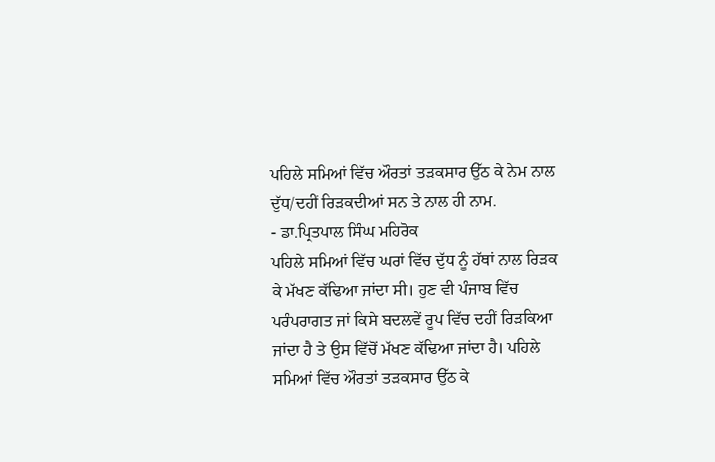ਪਹਿਲੇ ਸਮਿਆਂ ਵਿੱਚ ਔਰਤਾਂ ਤੜਕਸਾਰ ਉੱਠ ਕੇ ਨੇਮ ਨਾਲ ਦੁੱਧ/ਦਹੀਂ ਰਿੜਕਦੀਆਂ ਸਨ ਤੇ ਨਾਲ ਹੀ ਨਾਮ.
- ਡਾ.ਪ੍ਰਿਤਪਾਲ ਸਿੰਘ ਮਹਿਰੋਕ
ਪਹਿਲੇ ਸਮਿਆਂ ਵਿੱਚ ਘਰਾਂ ਵਿੱਚ ਦੁੱਧ ਨੂੰ ਹੱਥਾਂ ਨਾਲ ਰਿੜਕ ਕੇ ਮੱਖਣ ਕੱਢਿਆ ਜਾਂਦਾ ਸੀ। ਹੁਣ ਵੀ ਪੰਜਾਬ ਵਿੱਚ ਪਰੰਪਰਾਗਤ ਜਾਂ ਕਿਸੇ ਬਦਲਵੇਂ ਰੂਪ ਵਿੱਚ ਦਹੀਂ ਰਿੜਕਿਆ ਜਾਂਦਾ ਹੈ ਤੇ ਉਸ ਵਿੱਚੋਂ ਮੱਖਣ ਕੱਢਿਆ ਜਾਂਦਾ ਹੈ। ਪਹਿਲੇ ਸਮਿਆਂ ਵਿੱਚ ਔਰਤਾਂ ਤੜਕਸਾਰ ਉੱਠ ਕੇ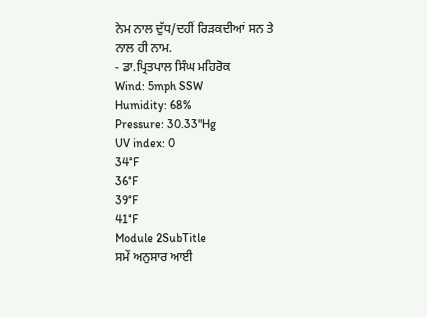ਨੇਮ ਨਾਲ ਦੁੱਧ/ਦਹੀਂ ਰਿੜਕਦੀਆਂ ਸਨ ਤੇ ਨਾਲ ਹੀ ਨਾਮ.
- ਡਾ.ਪ੍ਰਿਤਪਾਲ ਸਿੰਘ ਮਹਿਰੋਕ
Wind: 5mph SSW
Humidity: 68%
Pressure: 30.33"Hg
UV index: 0
34°F
36°F
39°F
41°F
Module 2SubTitle
ਸਮੇਂ ਅਨੁਸਾਰ ਆਈ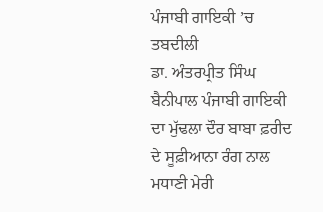ਪੰਜਾਬੀ ਗਾਇਕੀ ’ਚ ਤਬਦੀਲੀ
ਡਾ. ਅੰਤਰਪ੍ਰੀਤ ਸਿੰਘ ਬੈਨੀਪਾਲ ਪੰਜਾਬੀ ਗਾਇਕੀ ਦਾ ਮੁੱਢਲਾ ਦੌਰ ਬਾਬਾ ਫ਼ਰੀਦ ਦੇ ਸੂਫ਼ੀਆਨਾ ਰੰਗ ਨਾਲ ਮਧਾਣੀ ਮੇਰੀ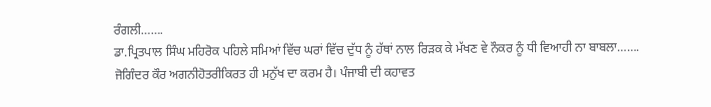ਰੰਗਲੀ…….
ਡਾ.ਪ੍ਰਿਤਪਾਲ ਸਿੰਘ ਮਹਿਰੋਕ ਪਹਿਲੇ ਸਮਿਆਂ ਵਿੱਚ ਘਰਾਂ ਵਿੱਚ ਦੁੱਧ ਨੂੰ ਹੱਥਾਂ ਨਾਲ ਰਿੜਕ ਕੇ ਮੱਖਣ ਵੇ ਨੌਕਰ ਨੂੰ ਧੀ ਵਿਆਹੀ ਨਾ ਬਾਬਲਾ…….
ਜੋਗਿੰਦਰ ਕੌਰ ਅਗਨੀਹੋਤਰੀਕਿਰਤ ਹੀ ਮਨੁੱਖ ਦਾ ਕਰਮ ਹੈ। ਪੰਜਾਬੀ ਦੀ ਕਹਾਵਤ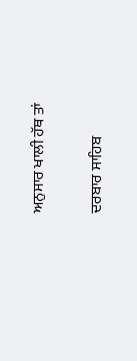ਅਨੁਸਾਰ ਖਾਲੀ ਹੱਥ ਤਾਂ


ਦਰਬਾਰ ਸਾਹਿਬ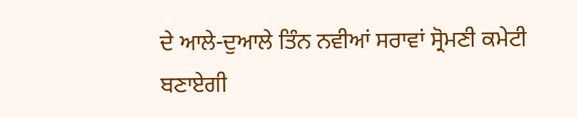ਦੇ ਆਲੇ-ਦੁਆਲੇ ਤਿੰਨ ਨਵੀਆਂ ਸਰਾਵਾਂ ਸ੍ਰੋਮਣੀ ਕਮੇਟੀ ਬਣਾਏਗੀ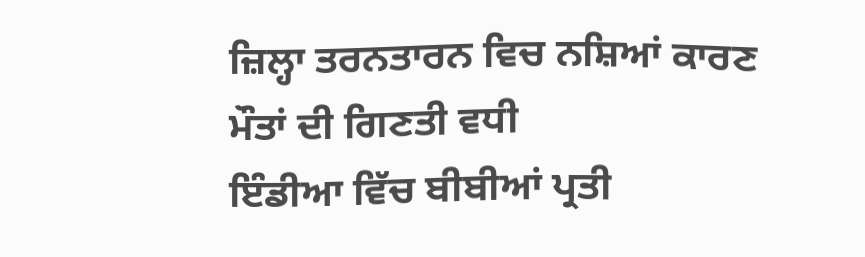ਜ਼ਿਲ੍ਹਾ ਤਰਨਤਾਰਨ ਵਿਚ ਨਸ਼ਿਆਂ ਕਾਰਣ ਮੌਤਾਂ ਦੀ ਗਿਣਤੀ ਵਧੀ
ਇੰਡੀਆ ਵਿੱਚ ਬੀਬੀਆਂ ਪ੍ਰਤੀ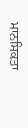ਮਾਨਸਿਕਤਾ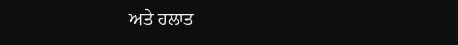ਅਤੇ ਹਲਾਤ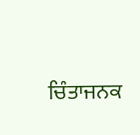ਚਿੰਤਾਜਨਕ